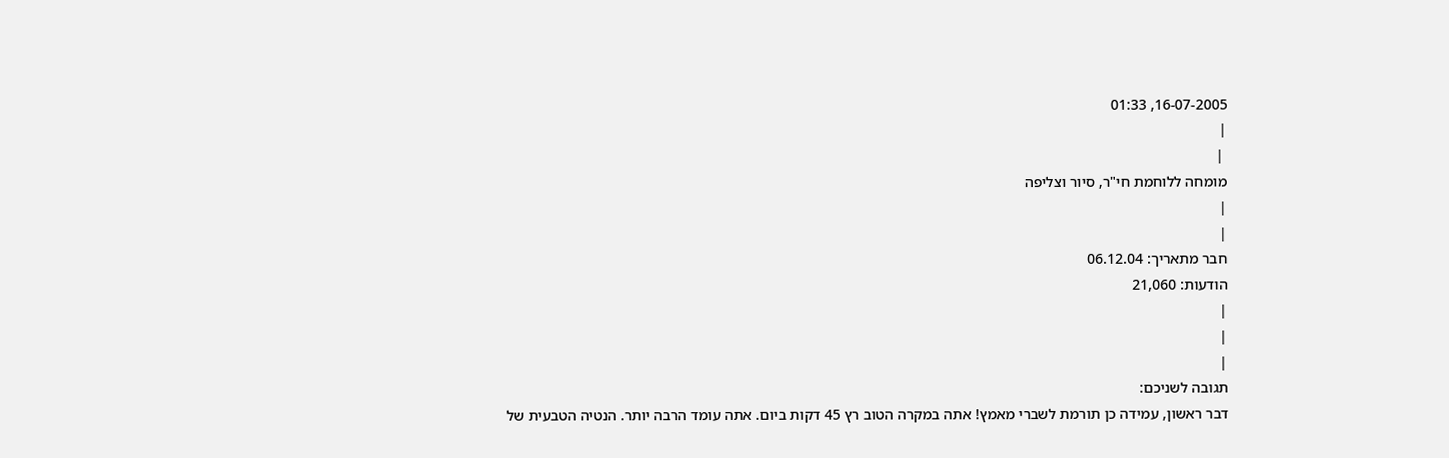16-07-2005, 01:33
|
 |
מומחה ללוחמת חי"ר, סיור וצליפה
|
|
חבר מתאריך: 06.12.04
הודעות: 21,060
|
|
|
תגובה לשניכם:
דבר ראשון, עמידה כן תורמת לשברי מאמץ! אתה במקרה הטוב רץ 45 דקות ביום. אתה עומד הרבה יותר. הנטיה הטבעית של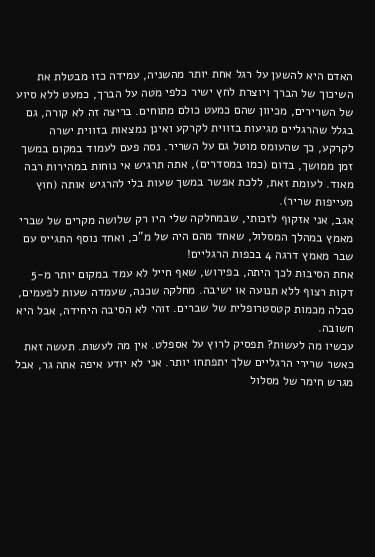האדם היא להשען על רגל אחת יותר מהשניה, עמידה כזו מבטלת את השיכוך של הברך ויוצרת לחץ ישיר כלפי מטה על הברך, כמעט ללא סיוע של השרירים, מכיוון שהם כמעט כולם מתוחים. בריצה זה לא קורה, גם בגלל שהרגליים מגיעות בזווית לקרקע ואינן נמצאות בזווית ישרה לקרקע, כך שהעומס מוטל גם על השריר. נסה פעם לעמוד במקום במשך זמן ממושך, בדום (כמו במסדרים), אתה תרגיש אי נוחות במהירות רבה מאוד. לעומת זאת, ללכת אפשר במשך שעות בלי להרגיש אותה (חוץ מעייפות שריר).
אגב, אני אזקוף לזכותי, שבמחלקה שלי היו רק שלושה מקרים של שברי מאמץ במהלך המסלול, שאחד מהם היה של מ"כ, ואחד נוסף התגייס עם שבר מאמץ דרגה 4 בכפות הרגליים!
אחת הסיבות לכך היתה, בפירוש, שאף חייל לא עמד במקום יותר מ-5 דקות רצוף ללא תנועה או ישיבה. מחלקה שכנה, שעמדה שעות לפעמים, סבלה מכמות קטסטרופלית של שברים. זוהי לא הסיבה היחידה, אבל היא חשובה.
עכשיו מה לעשות? תפסיק לרוץ על אספלט. אין מה לעשות. תעשה זאת כאשר שרירי הרגליים שלך יתפתחו יותר. אני לא יודע איפה אתה גר, אבל מגרש חימר של מסלול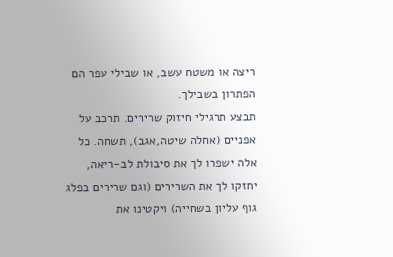ריצה או משטח עשב, או שבילי עפר הם הפתרון בשבילך.
תבצע תרגילי חיזוק שרירים. תרכב על אפניים (אחלה שיטה,אגב), תשחה. כל אלה ישפרו לך את סיבולת לב-ריאה, יחזקו לך את השרירים (וגם שרירים בפלג גוף עליון בשחייה) ויקטינו את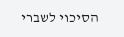הסיכוי לשברי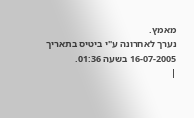מאמץ.
נערך לאחרונה ע"י ביטיס בתאריך 16-07-2005 בשעה 01:36.
|